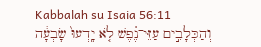Kabbalah su Isaia 56:11
וְהַכְּלָבִ֣ים עַזֵּי־נֶ֗פֶשׁ לֹ֤א יָֽדְעוּ֙ שָׂבְעָ֔ה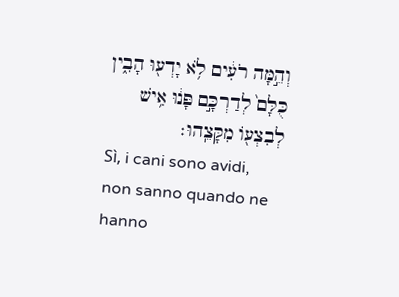וְהֵ֣מָּה רֹעִ֔ים לֹ֥א יָדְע֖וּ הָבִ֑ין כֻּלָּם֙ לְדַרְכָּ֣ם פָּנ֔וּ אִ֥ישׁ לְבִצְע֖וֹ מִקָּצֵֽהוּ׃
Sì, i cani sono avidi, non sanno quando ne hanno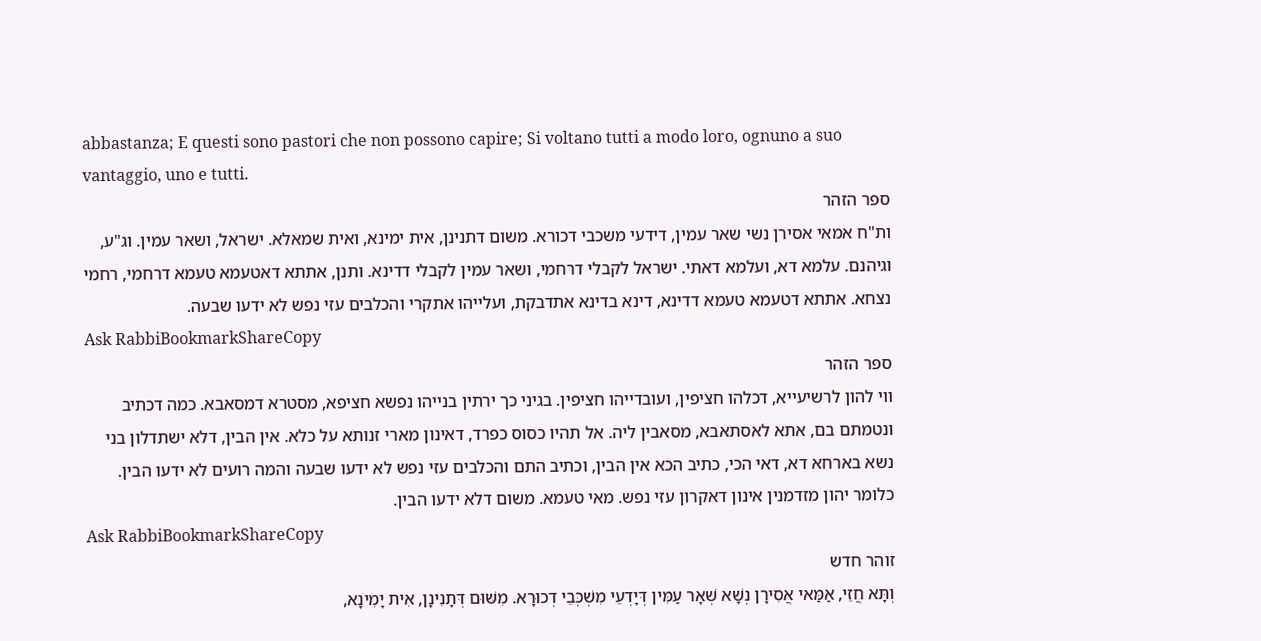abbastanza; E questi sono pastori che non possono capire; Si voltano tutti a modo loro, ognuno a suo vantaggio, uno e tutti.
ספר הזהר
ות"ח אמאי אסירן נשי שאר עמין, דידעי משכבי דכורא. משום דתנינן, אית ימינא, ואית שמאלא. ישראל, ושאר עמין. וג"ע, וגיהנם. עלמא דא, ועלמא דאתי. ישראל לקבלי דרחמי, ושאר עמין לקבלי דדינא. ותנן, אתתא דאטעמא טעמא דרחמי, רחמי נצחא. אתתא דטעמא טעמא דדינא, דינא בדינא אתדבקת, ועלייהו אתקרי והכלבים עזי נפש לא ידעו שבעה.
Ask RabbiBookmarkShareCopy
ספר הזהר
ווי להון לרשיעייא, דכלהו חציפין, ועובדייהו חציפין. בגיני כך ירתין בנייהו נפשא חציפא, מסטרא דמסאבא. כמה דכתיב ונטמתם בם, אתא לאסתאבא, מסאבין ליה. אל תהיו כסוס כפרד, דאינון מארי זנותא על כלא. אין הבין, דלא ישתדלון בני נשא בארחא דא, דאי הכי, כתיב הכא אין הבין, וכתיב התם והכלבים עזי נפש לא ידעו שבעה והמה רועים לא ידעו הבין. כלומר יהון מזדמנין אינון דאקרון עזי נפש. מאי טעמא. משום דלא ידעו הבין.
Ask RabbiBookmarkShareCopy
זוהר חדש
וְתָּא חֲזֵי, אַמַּאי אֲסִירָן נְשָׁא שְׁאָר עַמִּין דְּיָדְעֵי מִשְׁכְּבֵי דְכוּרָא. מִשּׁוּם דְּתָנִינָן, אִית יָמִינָא,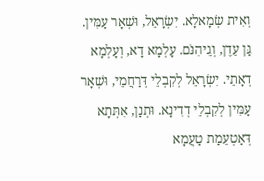וְאִית שְׂמָאלָא. יִשְׂרָאֵל, וּשְׁאָר עַמִּין. גַּן עֵדֶן, וְגֵיהִנֹּם. עָלְמָא דָא, וְעָלְמָא דְאָתֵי. יִשְׂרָאֵל לְקִבְלֵי דְּרַחֲמֵי, וּשְׁאָר עַמִּין לְקִבְלֵי דְדִינָא. וּתְנַן, אִתְּתָא דְּאַטְעֵמַת טַעֲמָא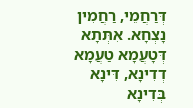דְּרַחֲמֵי, רַחֲמִין נָצְחָא. אִתְּתָא דְּטָעֲמָא טַעֲמָא דְדִינָא, דִּינָא בְּדִינָא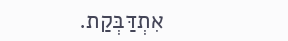אִתְדַּבְּקַת.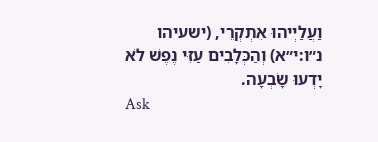וַעֲלַיְיהוּ אִתְקְרֵי, (ישעיהו נ״ו:י״א) וְהַכְּלָבִים עַזִּי נֶפֶשׁ לֹא יָדְעוּ שָׂבְעָה.
Ask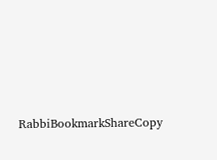RabbiBookmarkShareCopy